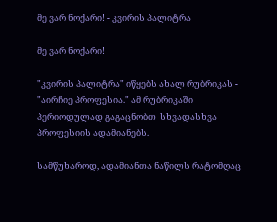მე ვარ ნოქარი! - კვირის პალიტრა

მე ვარ ნოქარი!

"კვირის პალიტრა" იწყებს ახალ რუბრიკას - "აირჩიე პროფესია." ამ რუბრიკაში პერიოდულად გაგაცნობთ  სხვადასხვა პროფესიის ადამიანებს.

სამწუხაროდ, ადამიანთა ნაწილს რატომღაც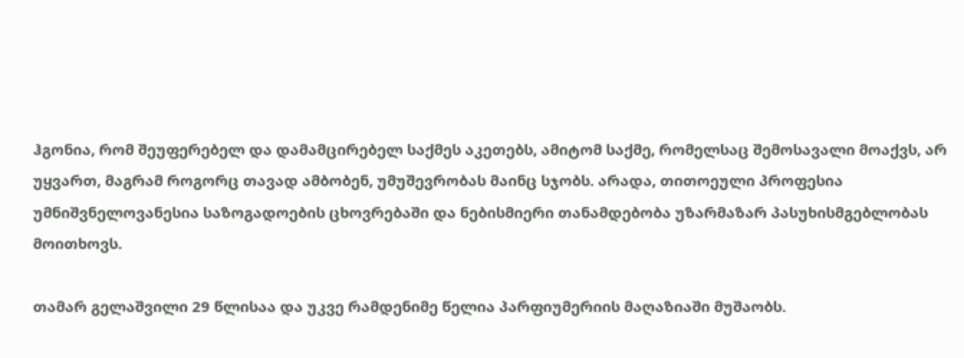ჰგონია, რომ შეუფერებელ და დამამცირებელ საქმეს აკეთებს, ამიტომ საქმე, რომელსაც შემოსავალი მოაქვს, არ უყვართ, მაგრამ როგორც თავად ამბობენ, უმუშევრობას მაინც სჯობს. არადა, თითოეული პროფესია უმნიშვნელოვანესია საზოგადოების ცხოვრებაში და ნებისმიერი თანამდებობა უზარმაზარ პასუხისმგებლობას მოითხოვს.

თამარ გელაშვილი 29 წლისაა და უკვე რამდენიმე წელია პარფიუმერიის მაღაზიაში მუშაობს.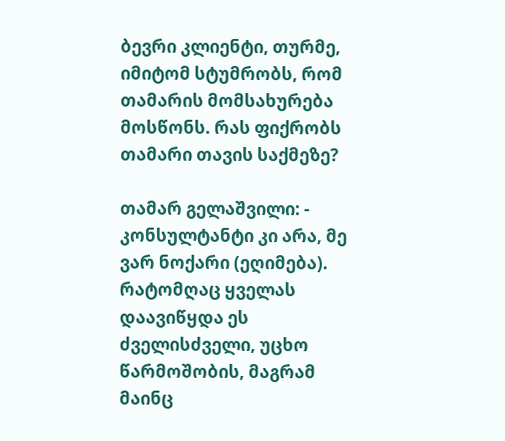ბევრი კლიენტი, თურმე, იმიტომ სტუმრობს, რომ თამარის მომსახურება მოსწონს. რას ფიქრობს თამარი თავის საქმეზე?

თამარ გელაშვილი: - კონსულტანტი კი არა, მე ვარ ნოქარი (ეღიმება). რატომღაც ყველას დაავიწყდა ეს ძველისძველი, უცხო წარმოშობის, მაგრამ მაინც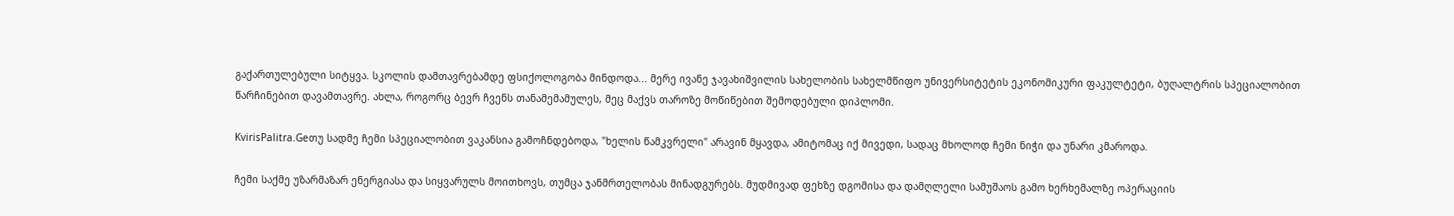გაქართულებული სიტყვა. სკოლის დამთავრებამდე ფსიქოლოგობა მინდოდა... მერე ივანე ჯავახიშვილის სახელობის სახელმწიფო უნივერსიტეტის ეკონომიკური ფაკულტეტი, ბუღალტრის სპეციალობით წარჩინებით დავამთავრე. ახლა, როგორც ბევრ ჩვენს თანამემამულეს, მეც მაქვს თაროზე მოწიწებით შემოდებული დიპლომი.

KvirisPalitra.Geთუ სადმე ჩემი სპეციალობით ვაკანსია გამოჩნდებოდა, "ხელის წამკვრელი" არავინ მყავდა, ამიტომაც იქ მივედი, სადაც მხოლოდ ჩემი ნიჭი და უნარი კმაროდა.

ჩემი საქმე უზარმაზარ ენერგიასა და სიყვარულს მოითხოვს, თუმცა ჯანმრთელობას მინადგურებს. მუდმივად ფეხზე დგომისა და დამღლელი სამუშაოს გამო ხერხემალზე ოპერაციის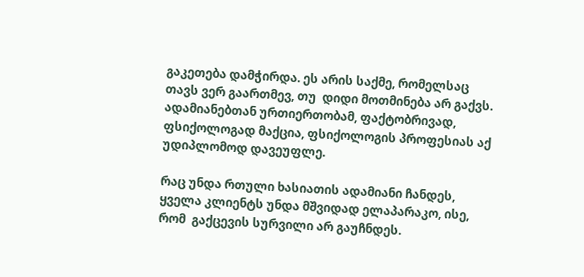გაკეთება დამჭირდა. ეს არის საქმე, რომელსაც თავს ვერ გაართმევ, თუ  დიდი მოთმინება არ გაქვს. ადამიანებთან ურთიერთობამ, ფაქტობრივად, ფსიქოლოგად მაქცია, ფსიქოლოგის პროფესიას აქ უდიპლომოდ დავეუფლე.

რაც უნდა რთული ხასიათის ადამიანი ჩანდეს, ყველა კლიენტს უნდა მშვიდად ელაპარაკო, ისე, რომ  გაქცევის სურვილი არ გაუჩნდეს.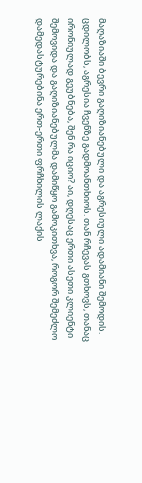მაღაზიაში ბევრი გაღიზიანებული და აგრესიული ადამიანი შემოდის. ცდილობს, აგრესია ჩვენზე გადმოანთხიოს. თან რჩევას გთხოვს, თანაც ირონიულად გეუბნება, შენ რა იციო? აი, დღესაც ერთი ასეთი კლიენტი შემოვიდა და გაღიზიანებულმა დამიწყო გამოკითხვა, როგორ შემეძლო დამედასტურებინა ერთ-ერთი ფრჩხილის ლაქის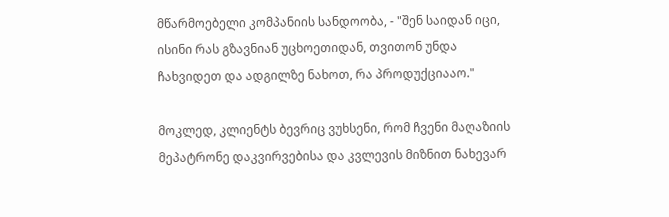მწარმოებელი კომპანიის სანდოობა, - "შენ საიდან იცი, ისინი რას გზავნიან უცხოეთიდან, თვითონ უნდა ჩახვიდეთ და ადგილზე ნახოთ, რა პროდუქციააო."

მოკლედ, კლიენტს ბევრიც ვუხსენი, რომ ჩვენი მაღაზიის მეპატრონე დაკვირვებისა და კვლევის მიზნით ნახევარ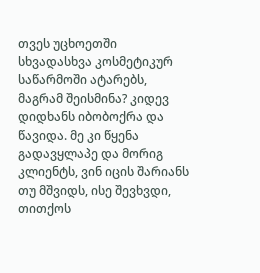თვეს უცხოეთში სხვადასხვა კოსმეტიკურ საწარმოში ატარებს, მაგრამ შეისმინა? კიდევ დიდხანს იბობოქრა და წავიდა. მე კი წყენა  გადავყლაპე და მორიგ კლიენტს, ვინ იცის შარიანს თუ მშვიდს, ისე შევხვდი, თითქოს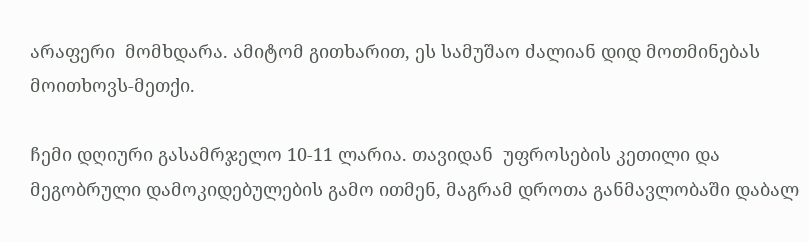არაფერი  მომხდარა. ამიტომ გითხარით, ეს სამუშაო ძალიან დიდ მოთმინებას მოითხოვს-მეთქი.

ჩემი დღიური გასამრჯელო 10-11 ლარია. თავიდან  უფროსების კეთილი და მეგობრული დამოკიდებულების გამო ითმენ, მაგრამ დროთა განმავლობაში დაბალ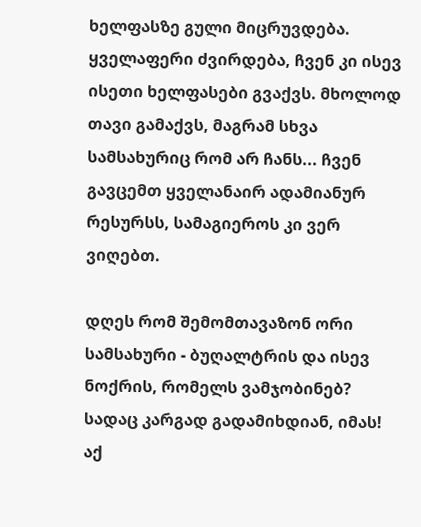ხელფასზე გული მიცრუვდება. ყველაფერი ძვირდება, ჩვენ კი ისევ ისეთი ხელფასები გვაქვს. მხოლოდ თავი გამაქვს, მაგრამ სხვა სამსახურიც რომ არ ჩანს... ჩვენ გავცემთ ყველანაირ ადამიანურ რესურსს, სამაგიეროს კი ვერ ვიღებთ.

დღეს რომ შემომთავაზონ ორი სამსახური - ბუღალტრის და ისევ ნოქრის, რომელს ვამჯობინებ? სადაც კარგად გადამიხდიან, იმას! აქ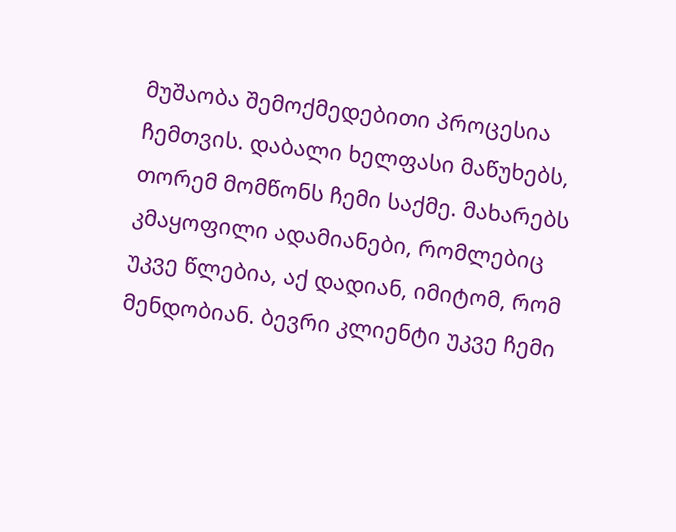მუშაობა შემოქმედებითი პროცესია ჩემთვის. დაბალი ხელფასი მაწუხებს, თორემ მომწონს ჩემი საქმე. მახარებს კმაყოფილი ადამიანები, რომლებიც უკვე წლებია, აქ დადიან, იმიტომ, რომ მენდობიან. ბევრი კლიენტი უკვე ჩემი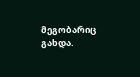მეგობარიც გახდა.